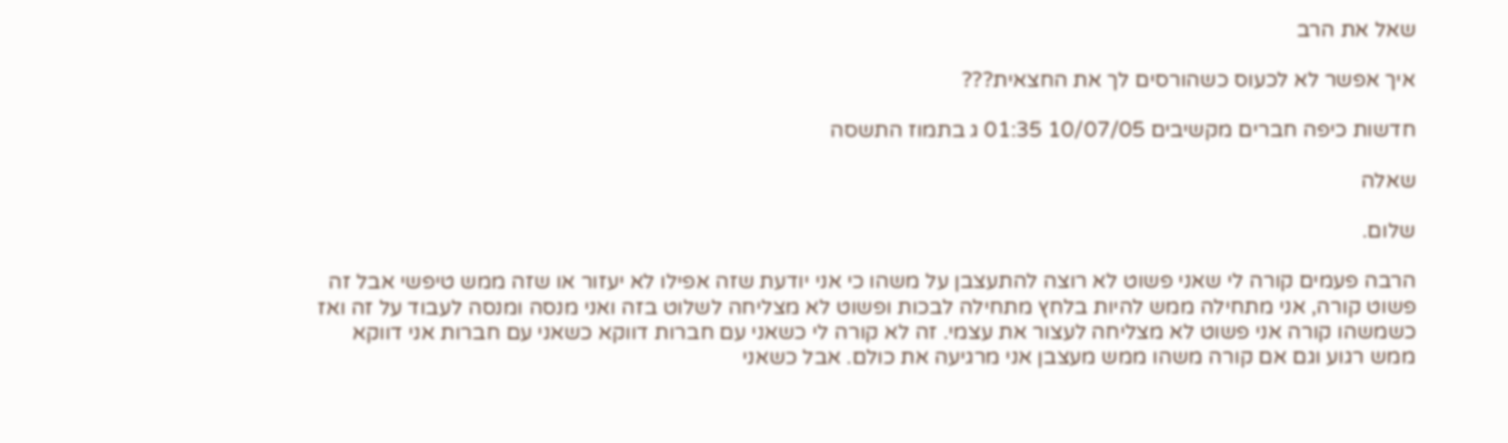שאל את הרב

איך אפשר לא לכעוס כשהורסים לך את החצאית???

חדשות כיפה חברים מקשיבים 10/07/05 01:35 ג בתמוז התשסה

שאלה

שלום.

הרבה פעמים קורה לי שאני פשוט לא רוצה להתעצבן על משהו כי אני יודעת שזה אפילו לא יעזור או שזה ממש טיפשי אבל זה פשוט קורה, אני מתחילה ממש להיות בלחץ מתחילה לבכות ופשוט לא מצליחה לשלוט בזה ואני מנסה ומנסה לעבוד על זה ואז כשמשהו קורה אני פשוט לא מצליחה לעצור את עצמי. זה לא קורה לי כשאני עם חברות דווקא כשאני עם חברות אני דווקא ממש רגוע וגם אם קורה משהו ממש מעצבן אני מרגיעה את כולם. אבל כשאני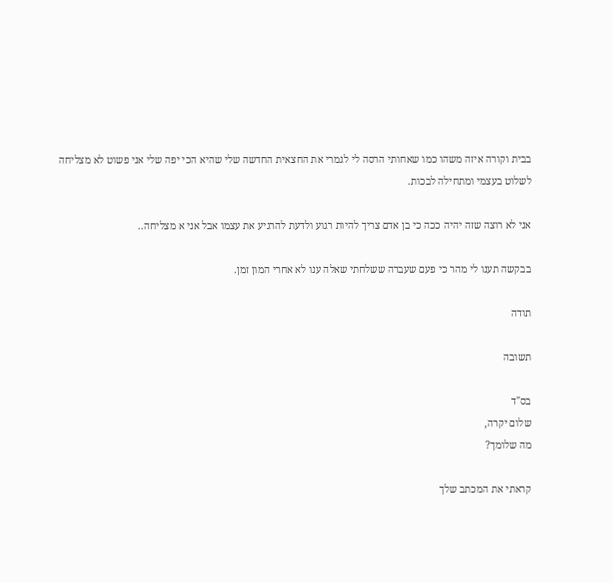בבית וקורה איזה משהו כמו שאחותי הרסה לי לגמרי את החצאית החדשה שלי שהיא הכי יפה שלי אני פשוט לא מצליחה לשלוט בעצמי ומתחילה לבכות.

אני לא רוצה שזה יהיה ככה כי בן אדם צריך להיות רגוע ולדעת להרגיע את עצמו אבל אני א מצליחה..

בבקשה תענו לי מהר כי פעם שעברה ששלחתי שאלה ענו לא אחרי המון זמן.

תודה

תשובה

בס"ד
שלום יקרה,
מה שלומך?

קראתי את המכתב שלך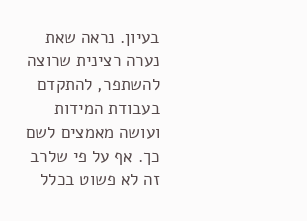בעיון. נראה שאת נערה רצינית שרוצה להשתפר, להתקדם בעבודת המידות ועושה מאמצים לשם כך. אף על פי שלרב זה לא פשוט בכלל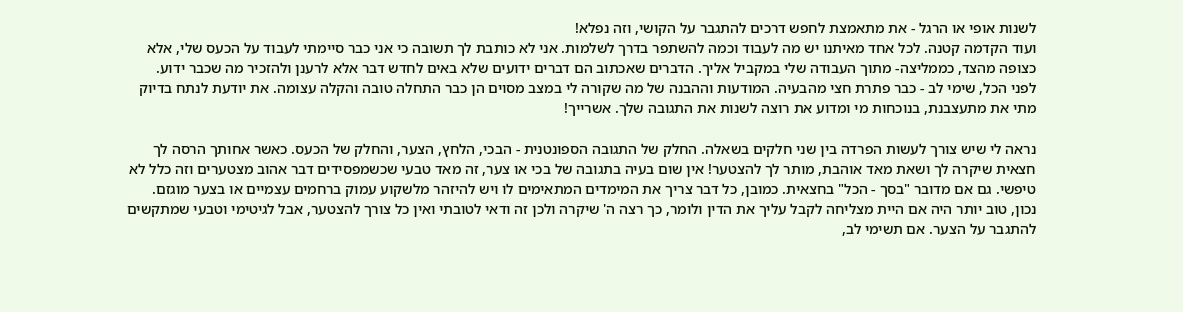לשנות אופי או הרגל - את מתאמצת לחפש דרכים להתגבר על הקושי, וזה נפלא!
ועוד הקדמה קטנה. לכל אחד מאיתנו יש מה לעבוד וכמה להשתפר בדרך לשלמות. אני לא כותבת לך תשובה כי אני כבר סיימתי לעבוד על הכעס שלי, אלא כצופה מהצד, כממליצה- מתוך העבודה שלי במקביל אליך. הדברים שאכתוב הם דברים ידועים שלא באים לחדש דבר אלא לרענן ולהזכיר מה שכבר ידוע.
לפני הכל, שימי לב - כבר פתרת חצי מהבעיה. המודעות וההבנה של מה שקורה לי במצב מסוים הן כבר התחלה טובה והקלה עצומה. את יודעת לנתח בדיוק מתי את מתעצבנת, בנוכחות מי ומדוע את רוצה לשנות את התגובה שלך. אשרייך!

נראה לי שיש צורך לעשות הפרדה בין שני חלקים בשאלה. החלק של התגובה הספונטנית - הבכי, הלחץ, הצער, והחלק של הכעס. כאשר אחותך הרסה לך חצאית שיקרה לך ושאת מאד אוהבת, מותר לך להצטער! אין שום בעיה בתגובה של בכי או צער, זה מאד טבעי שכשמפסידים דבר אהוב מצטערים וזה כלל לא טיפשי. גם אם מדובר "בסך - הכל" בחצאית. כמובן, כל דבר צריך את המימדים המתאימים לו ויש להיזהר מלשקוע עמוק ברחמים עצמיים או בצער מוגזם.
נכון, טוב יותר היה אם היית מצליחה לקבל עליך את הדין ולומר, כך רצה ה' שיקרה ולכן זה ודאי לטובתי ואין כל צורך להצטער, אבל לגיטימי וטבעי שמתקשים להתגבר על הצער. אם תשימי לב,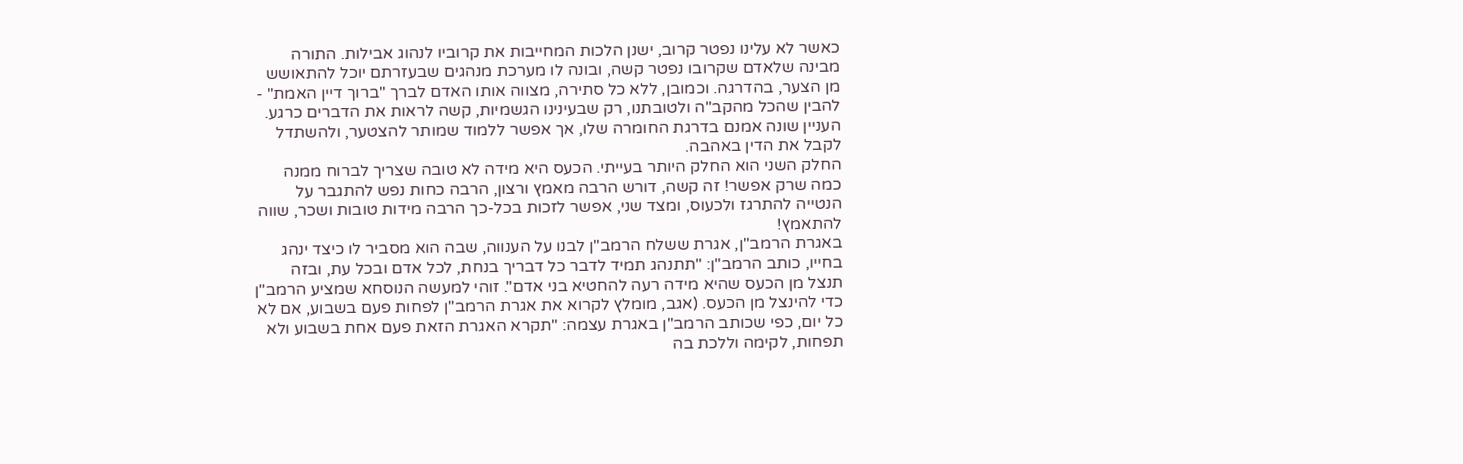כאשר לא עלינו נפטר קרוב, ישנן הלכות המחייבות את קרוביו לנהוג אבילות. התורה מבינה שלאדם שקרובו נפטר קשה, ובונה לו מערכת מנהגים שבעזרתם יוכל להתאושש מן הצער, בהדרגה. וכמובן, ללא כל סתירה, מצווה אותו האדם לברך "ברוך דיין האמת" - להבין שהכל מהקב"ה ולטובתנו, רק שבעינינו הגשמיות, קשה לראות את הדברים כרגע. העניין שונה אמנם בדרגת החומרה שלו, אך אפשר ללמוד שמותר להצטער, ולהשתדל לקבל את הדין באהבה.
החלק השני הוא החלק היותר בעייתי. הכעס היא מידה לא טובה שצריך לברוח ממנה כמה שרק אפשר! זה קשה, דורש הרבה מאמץ ורצון, הרבה כחות נפש להתגבר על הנטייה להתרגז ולכעוס, ומצד שני, אפשר לזכות בכל-כך הרבה מידות טובות ושכר, שווה להתאמץ!
באגרת הרמב"ן, אגרת ששלח הרמב"ן לבנו על הענווה, שבה הוא מסביר לו כיצד ינהג בחייו, כותב הרמב"ן: "תתנהג תמיד לדבר כל דבריך בנחת, לכל אדם ובכל עת, ובזה תנצל מן הכעס שהיא מידה רעה להחטיא בני אדם". זוהי למעשה הנוסחא שמציע הרמב"ן כדי להינצל מן הכעס. (אגב, מומלץ לקרוא את אגרת הרמב"ן לפחות פעם בשבוע, אם לא כל יום, כפי שכותב הרמב"ן באגרת עצמה: "תקרא האגרת הזאת פעם אחת בשבוע ולא תפחות, לקימה וללכת בה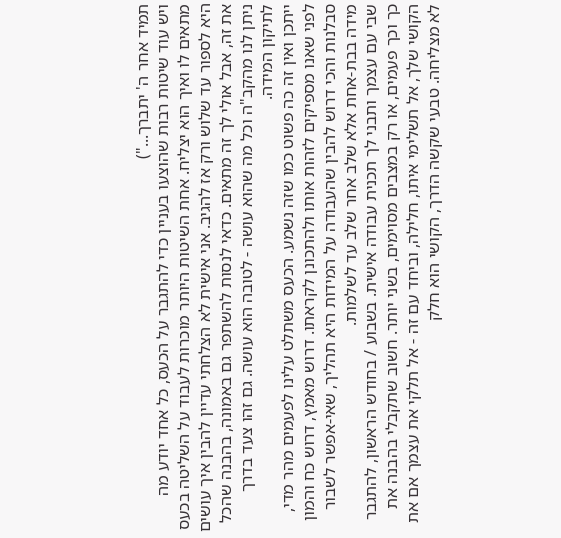תמיד אחר ה' יתברך...")
ויש עוד שיטות רבות שהוצעו בעניין כדי להתגבר על הכעס, כל אחד יודע מה מתאים לו ואיך הוא יצליח. אחת השיטות היותר מוכרות לעבוד על השליטה בכעס היא לספור עד שלוש ורק אז להגיב. אני אישית לא הצלחתי עדיין להבין איך עושים את זה, אבל אולי לך זה מתאים. כדאי לנסות להשתפר גם באמונה, בהבנה שהכל ניתן לנו מהקב"ה וכל מה שהוא עושה - לטובה הוא עושה. גם זהו צעד בדרך לתיקון המידה.
ייתכן ואין זה כה פשוט כמו שזה נשמע. הכעס משתלט עלינו לפעמים מהר מדי, לפני שאנו מספיקים לזהות אותו ולהתכונן לקראתו. דרוש מאמץ, דרוש כח והמון סבלנות והכי דרוש להבין שהעבודה על המידות היא תהליך, שאי-אפשר לשבור מידה בבת-אחת אלא שלב אחר שלב עד לשלמות.
שבי עם עצמך ותבני לך תכנית עבודה אישית. בשבוע / בחודש הראשון, להתגבר כך וכך פעמים, או רק במצבים מסוימים, בשני יותר. חשוב שתקבלי בהבנה את הקושי שלך, אל תשלימי איתו, חלילה, וביחד עם זה - אל תלקי את עצמך אם את לא מצליחה. טבעי שקשה הדרך, הקושי הוא חלק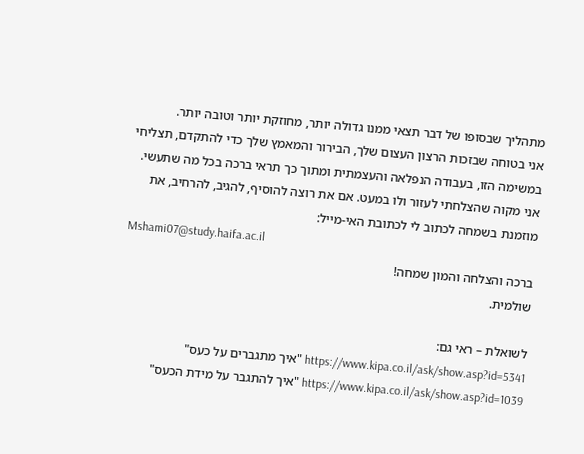מתהליך שבסופו של דבר תצאי ממנו גדולה יותר, מחוזקת יותר וטובה יותר.
אני בטוחה שבזכות הרצון העצום שלך, הבירור והמאמץ שלך כדי להתקדם, תצליחי במשימה הזו, בעבודה הנפלאה והעצמתית ומתוך כך תראי ברכה בכל מה שתעשי.
אני מקוה שהצלחתי לעזור ולו במעט. אם את רוצה להוסיף, להגיב, להרחיב, את מוזמנת בשמחה לכתוב לי לכתובת האי-מייל:
Mshami07@study.haifa.ac.il
ברכה והצלחה והמון שמחה!
שולמית.

לשואלת – ראי גם:
https://www.kipa.co.il/ask/show.asp?id=5341 "איך מתגברים על כעס"
https://www.kipa.co.il/ask/show.asp?id=1039 "איך להתגבר על מידת הכעס"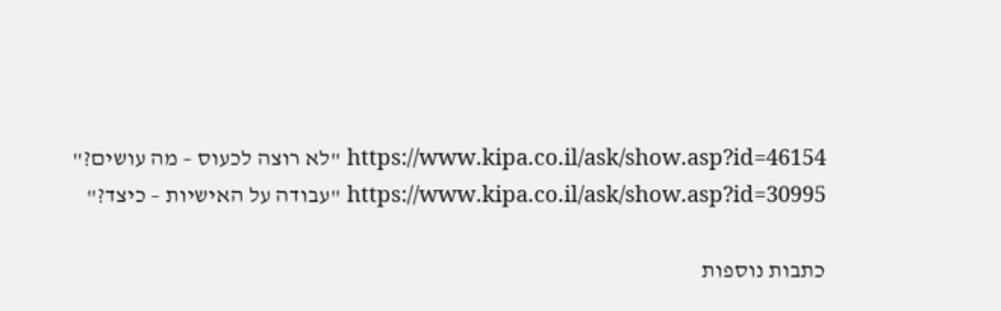https://www.kipa.co.il/ask/show.asp?id=46154 "לא רוצה לכעוס – מה עושים?"
https://www.kipa.co.il/ask/show.asp?id=30995 "עבודה על האישיות – כיצד?"

כתבות נוספות